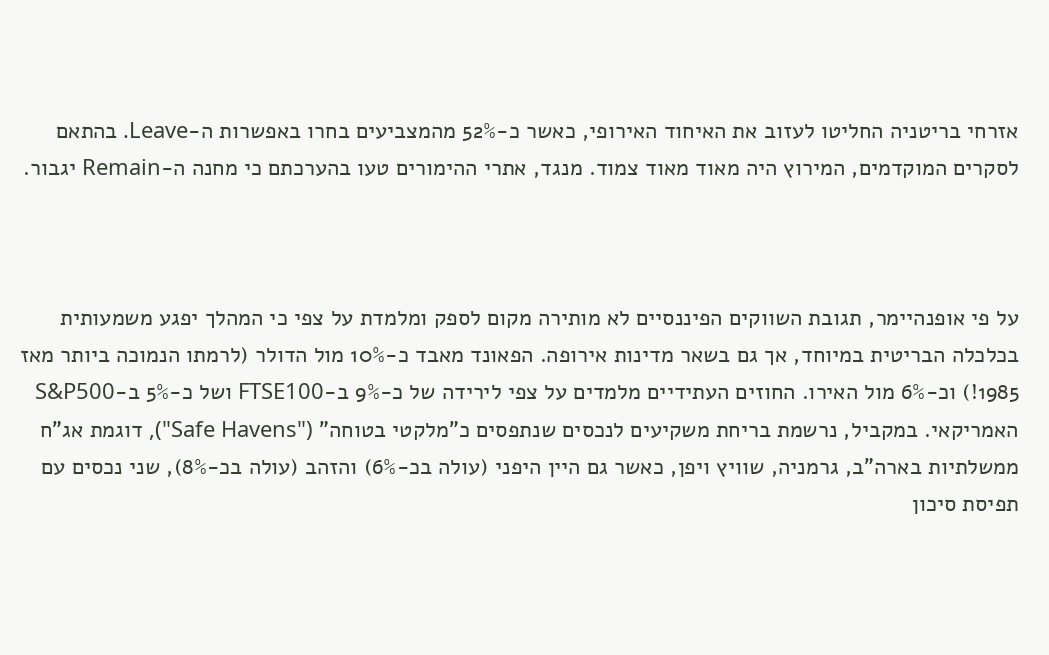אזרחי בריטניה החליטו לעזוב את האיחוד האירופי, כאשר כ-52% מהמצביעים בחרו באפשרות ה-Leave. בהתאם לסקרים המוקדמים, המירוץ היה מאוד מאוד צמוד. מנגד, אתרי ההימורים טעו בהערכתם כי מחנה ה-Remain יגבור.



על פי אופנהיימר, תגובת השווקים הפיננסיים לא מותירה מקום לספק ומלמדת על צפי כי המהלך יפגע משמעותית בכלכלה הבריטית במיוחד, אך גם בשאר מדינות אירופה. הפאונד מאבד כ-10% מול הדולר (לרמתו הנמוכה ביותר מאז 1985!) וכ-6% מול האירו. החוזים העתידיים מלמדים על צפי לירידה של כ-9% ב-FTSE100 ושל כ-5% ב-S&P500 האמריקאי. במקביל, נרשמת בריחת משקיעים לנכסים שנתפסים כ"מלקטי בטוחה" ("Safe Havens"), דוגמת אג"ח ממשלתיות בארה"ב, גרמניה, שוויץ ויפן, כאשר גם היין היפני (עולה בכ-6%) והזהב (עולה בכ-8%), שני נכסים עם תפיסת סיכון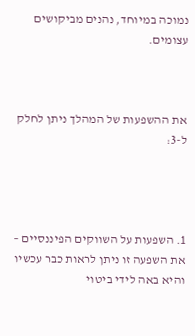נמוכה במיוחד, נהנים מביקושים עצומים.



את ההשפעות של המהלך ניתן לחלק ל-3:




1. השפעות על השווקים הפיננסיים – את השפעה זו ניתן לראות כבר עכשיו והיא באה לידי ביטוי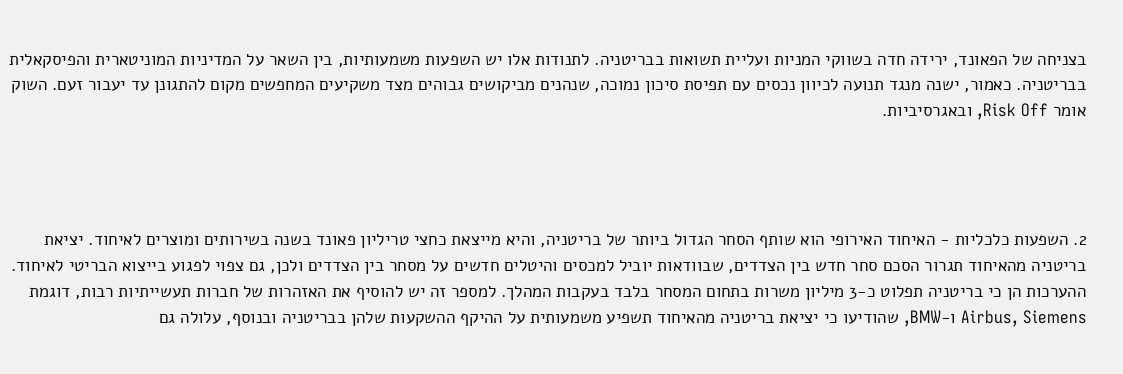בצניחה של הפאונד, ירידה חדה בשווקי המניות ועליית תשואות בבריטניה. לתנודות אלו יש השפעות משמעותיות, בין השאר על המדיניות המוניטארית והפיסקאלית בבריטניה. כאמור, ישנה מנגד תנועה לכיוון נכסים עם תפיסת סיכון נמוכה, שנהנים מביקושים גבוהים מצד משקיעים המחפשים מקום להתגונן עד יעבור זעם. השוק אומר Risk Off, ובאגרסיביות.




2. השפעות כלכליות - האיחוד האירופי הוא שותף הסחר הגדול ביותר של בריטניה, והיא מייצאת כחצי טריליון פאונד בשנה בשירותים ומוצרים לאיחוד. יציאת בריטניה מהאיחוד תגרור הסכם סחר חדש בין הצדדים, שבוודאות יוביל למכסים והיטלים חדשים על מסחר בין הצדדים ולכן, גם צפוי לפגוע בייצוא הבריטי לאיחוד. ההערכות הן כי בריטניה תפלוט כ-3 מיליון משרות בתחום המסחר בלבד בעקבות המהלך. למספר זה יש להוסיף את האזהרות של חברות תעשייתיות רבות, דוגמת Airbus, Siemens ו-BMW, שהודיעו כי יציאת בריטניה מהאיחוד תשפיע משמעותית על ההיקף ההשקעות שלהן בבריטניה ובנוסף, עלולה גם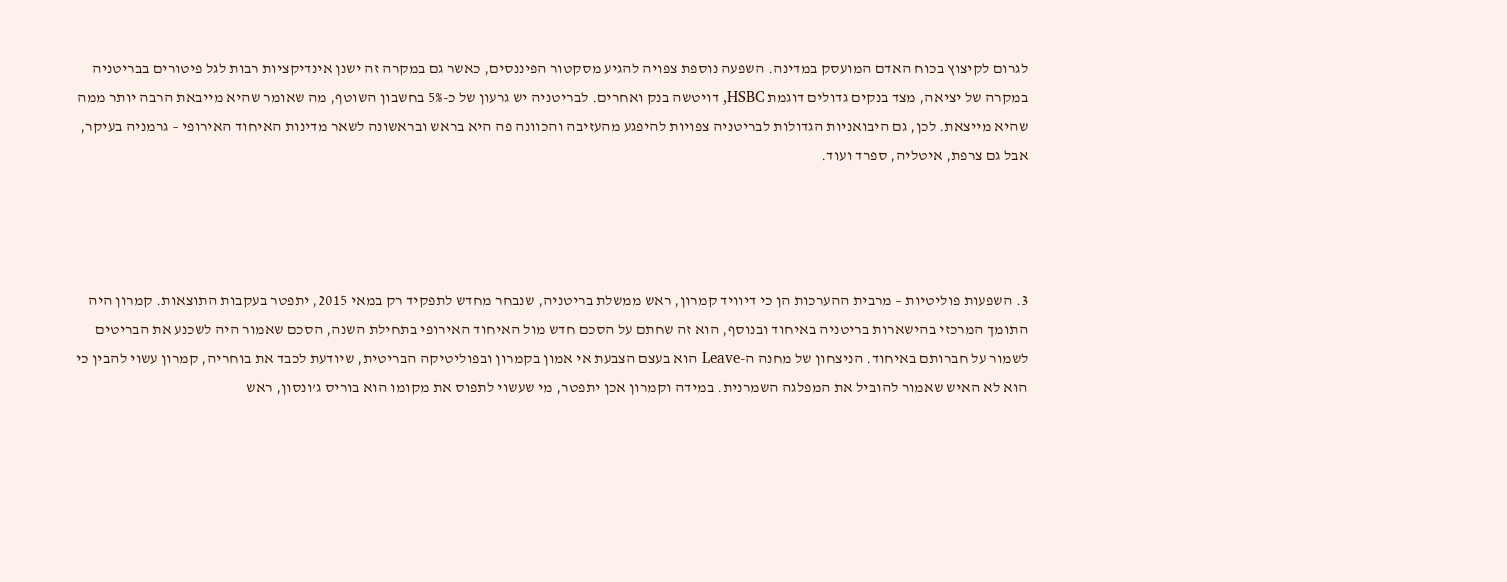לגרום לקיצוץ בכוח האדם המועסק במדינה. השפעה נוספת צפויה להגיע מסקטור הפיננסים, כאשר גם במקרה זה ישנן אינדיקציות רבות לגל פיטורים בבריטניה במקרה של יציאה, מצד בנקים גדולים דוגמת HSBC, דויטשה בנק ואחרים. לבריטניה יש גרעון של כ-5% בחשבון השוטף, מה שאומר שהיא מייבאת הרבה יותר ממה שהיא מייצאת. לכן, גם היבואניות הגדולות לבריטניה צפויות להיפגע מהעזיבה והכוונה פה היא בראש ובראשונה לשאר מדינות האיחוד האירופי – גרמניה בעיקר, אבל גם צרפת, איטליה, ספרד ועוד.




3. השפעות פוליטיות – מרבית ההערכות הן כי דיוויד קמרון, ראש ממשלת בריטניה, שנבחר מחדש לתפקיד רק במאי 2015, יתפטר בעקבות התוצאות. קמרון היה התומך המרכזי בהישארות בריטניה באיחוד ובנוסף, הוא זה שחתם על הסכם חדש מול האיחוד האירופי בתחילת השנה, הסכם שאמור היה לשכנע את הבריטים לשמור על חברותם באיחוד. הניצחון של מחנה ה-Leave הוא בעצם הצבעת אי אמון בקמרון ובפוליטיקה הבריטית, שיודעת לכבד את בוחריה, קמרון עשוי להבין כי הוא לא האיש שאמור להוביל את המפלגה השמרנית. במידה וקמרון אכן יתפטר, מי שעשוי לתפוס את מקומו הוא בוריס ג’ונסון, ראש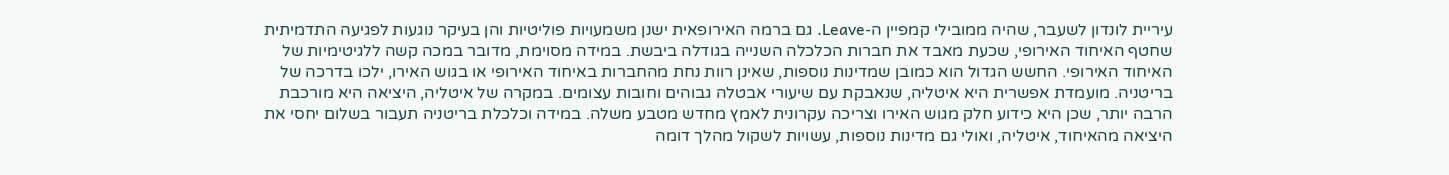עיריית לונדון לשעבר, שהיה ממובילי קמפיין ה-Leave. גם ברמה האירופאית ישנן משמעויות פוליטיות והן בעיקר נוגעות לפגיעה התדמיתית שחטף האיחוד האירופי, שכעת מאבד את חברות הכלכלה השנייה בגודלה ביבשת. במידה מסוימת, מדובר במכה קשה ללגיטימיות של האיחוד האירופי. החשש הגדול הוא כמובן שמדינות נוספות, שאינן רוות נחת מהחברות באיחוד האירופי או בגוש האירו, ילכו בדרכה של בריטניה. מועמדת אפשרית היא איטליה, שנאבקת עם שיעורי אבטלה גבוהים וחובות עצומים. במקרה של איטליה, היציאה היא מורכבת הרבה יותר, שכן היא כידוע חלק מגוש האירו וצריכה עקרונית לאמץ מחדש מטבע משלה. במידה וכלכלת בריטניה תעבור בשלום יחסי את היציאה מהאיחוד, איטליה, ואולי גם מדינות נוספות, עשויות לשקול מהלך דומה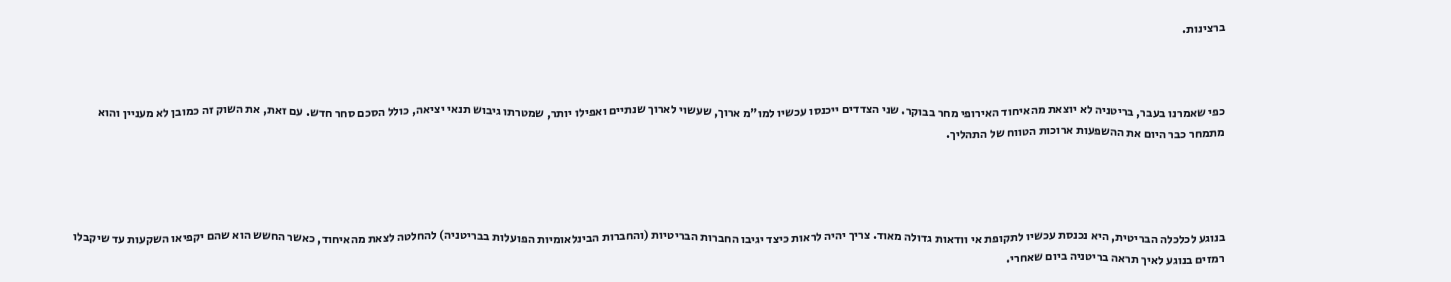ברצינות.



כפי שאמרנו בעבר, בריטניה לא יוצאת מהאיחוד האירופי מחר בבוקר. שני הצדדים ייכנסו עכשיו למו"מ ארוך, שעשוי לארוך שנתיים ואפילו יותר, שמטרתו גיבוש תנאי יציאה, כולל הסכם סחר חדש. עם זאת, את השוק זה כמובן לא מעניין והוא מתמחר כבר היום את ההשפעות ארוכות הטווח של התהליך.




בנוגע לכלכלה הבריטית, היא נכנסת עכשיו לתקופת אי וודאות גדולה מאוד. צריך יהיה לראות כיצד יגיבו החברות הבריטיות (והחברות הבינלאומיות הפועלות בבריטניה) להחלטה לצאת מהאיחוד, כאשר החשש הוא שהם יקפיאו השקעות עד שיקבלו רמזים בנוגע לאיך תראה בריטניה ביום שאחרי.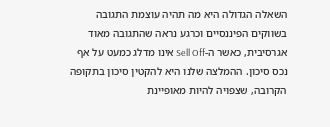השאלה הגדולה היא מה תהיה עוצמת התגובה בשווקים הפיננסיים וכרגע נראה שהתגובה מאוד אגרסיבית, כאשר ה-Sell Off אינו מדלג כמעט על אף נכס סיכון. ההמלצה שלנו היא להקטין סיכון בתקופה הקרובה, שצפויה להיות מאופיינת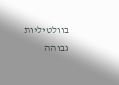בוולטיליות גבוהה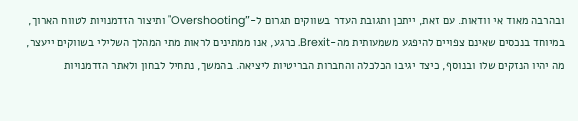ובהרבה מאוד אי וודאות. עם זאת, ייתכן ותגובת העדר בשווקים תגרום ל-"Overshooting" ותיצור הזדמנויות לטווח הארוך, במיוחד בנכסים שאינם צפויים להיפגע משמעותית מה-Brexit. כרגע, אנו ממתינים לראות מתי המהלך השלילי בשווקים ייעצר, מה יהיו הנזקים שלו ובנוסף, כיצד יגיבו הכלכלה והחברות הבריטיות ליציאה. בהמשך, נתחיל לבחון ולאתר הזדמנויות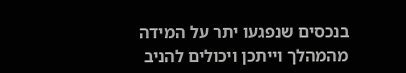בנכסים שנפגעו יתר על המידה מהמהלך וייתכן ויכולים להניב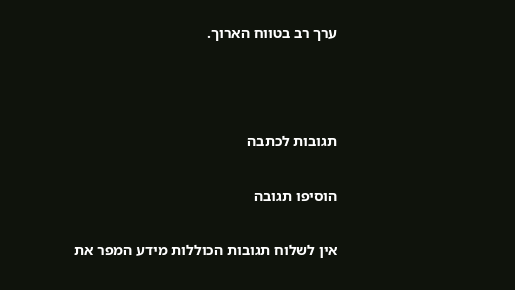ערך רב בטווח הארוך.



תגובות לכתבה

הוסיפו תגובה

אין לשלוח תגובות הכוללות מידע המפר את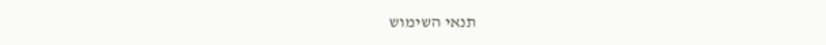תנאי השימוש